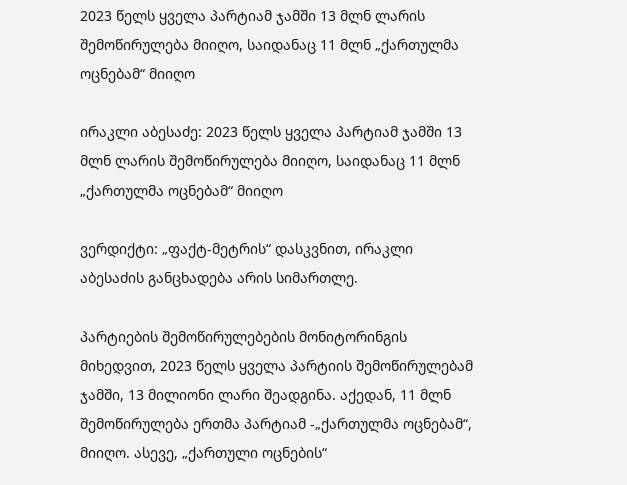2023 წელს ყველა პარტიამ ჯამში 13 მლნ ლარის შემოწირულება მიიღო, საიდანაც 11 მლნ „ქართულმა ოცნებამ“ მიიღო

ირაკლი აბესაძე: 2023 წელს ყველა პარტიამ ჯამში 13 მლნ ლარის შემოწირულება მიიღო, საიდანაც 11 მლნ „ქართულმა ოცნებამ“ მიიღო

ვერდიქტი: „ფაქტ-მეტრის“ დასკვნით, ირაკლი აბესაძის განცხადება არის სიმართლე.

პარტიების შემოწირულებების მონიტორინგის მიხედვით, 2023 წელს ყველა პარტიის შემოწირულებამ ჯამში, 13 მილიონი ლარი შეადგინა. აქედან, 11 მლნ შემოწირულება ერთმა პარტიამ -„ქართულმა ოცნებამ“, მიიღო. ასევე, „ქართული ოცნების“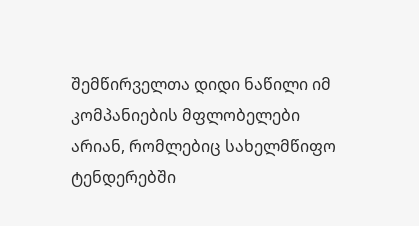შემწირველთა დიდი ნაწილი იმ კომპანიების მფლობელები არიან, რომლებიც სახელმწიფო ტენდერებში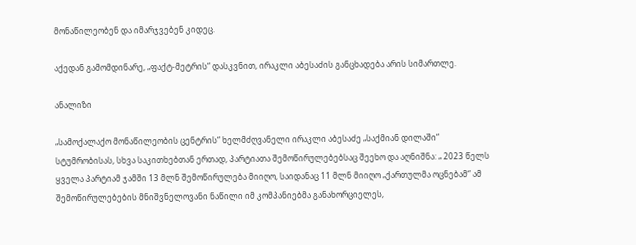მონაწილეობენ და იმარჯვებენ კიდეც.

აქედან გამომდინარე, „ფაქტ-მეტრის“ დასკვნით, ირაკლი აბესაძის განცხადება არის სიმართლე.

ანალიზი

„სამოქალაქო მონაწილეობის ცენტრის“ ხელმძღვანელი ირაკლი აბესაძე „საქმიან დილაში“ სტუმრობისას, სხვა საკითხებთან ერთად, პარტიათა შემოწირულებებსაც შეეხო და აღნიშნა: „ 2023 წელს ყველა პარტიამ ჯამში 13 მლნ შემოწირულება მიიღო, საიდანაც 11 მლნ მიიღო „ქართულმა ოცნებამ“ ამ შემოწირულებების მნიშვნელოვანი ნაწილი იმ კომპანიებმა განახორციელეს,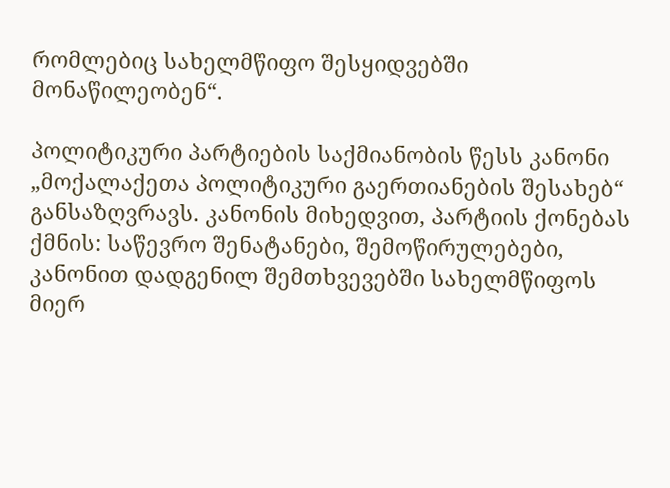რომლებიც სახელმწიფო შესყიდვებში მონაწილეობენ“.

პოლიტიკური პარტიების საქმიანობის წესს კანონი „მოქალაქეთა პოლიტიკური გაერთიანების შესახებ“ განსაზღვრავს. კანონის მიხედვით, პარტიის ქონებას ქმნის: საწევრო შენატანები, შემოწირულებები, კანონით დადგენილ შემთხვევებში სახელმწიფოს მიერ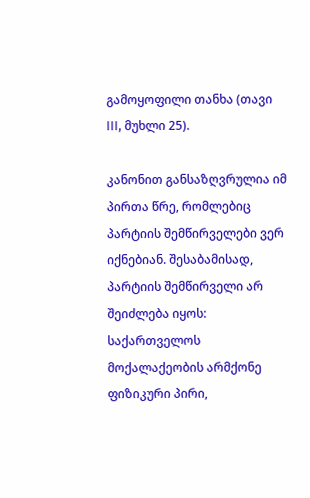გამოყოფილი თანხა (თავი III, მუხლი 25).

კანონით განსაზღვრულია იმ პირთა წრე, რომლებიც პარტიის შემწირველები ვერ იქნებიან. შესაბამისად, პარტიის შემწირველი არ შეიძლება იყოს: საქართველოს მოქალაქეობის არმქონე ფიზიკური პირი,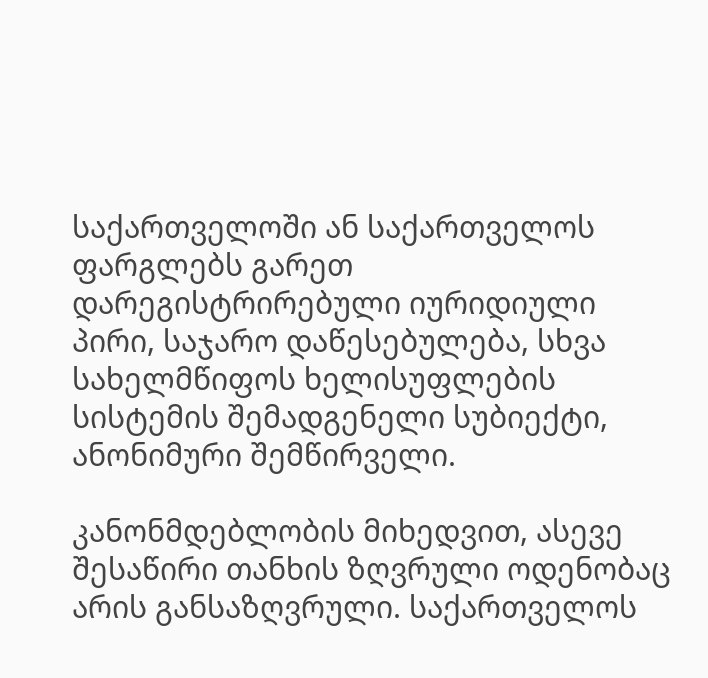საქართველოში ან საქართველოს ფარგლებს გარეთ დარეგისტრირებული იურიდიული პირი, საჯარო დაწესებულება, სხვა სახელმწიფოს ხელისუფლების სისტემის შემადგენელი სუბიექტი, ანონიმური შემწირველი.

კანონმდებლობის მიხედვით, ასევე შესაწირი თანხის ზღვრული ოდენობაც არის განსაზღვრული. საქართველოს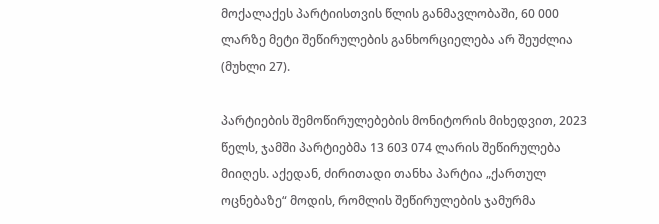მოქალაქეს პარტიისთვის წლის განმავლობაში, 60 000 ლარზე მეტი შეწირულების განხორციელება არ შეუძლია (მუხლი 27).

პარტიების შემოწირულებების მონიტორის მიხედვით, 2023 წელს, ჯამში პარტიებმა 13 603 074 ლარის შეწირულება მიიღეს. აქედან, ძირითადი თანხა პარტია „ქართულ ოცნებაზე“ მოდის, რომლის შეწირულების ჯამურმა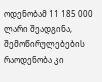ოდენობამ 11 185 000 ლარი შეადგინა, შემოწირულებების რაოდენობა კი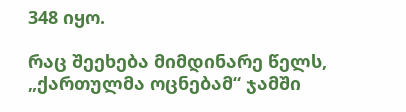348 იყო.

რაც შეეხება მიმდინარე წელს, „ქართულმა ოცნებამ“ ჯამში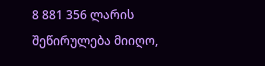8 881 356 ლარის შეწირულება მიიღო,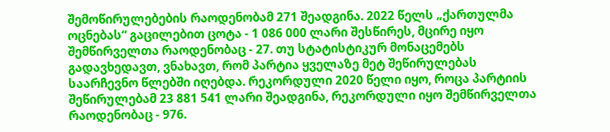შემოწირულებების რაოდენობამ 271 შეადგინა. 2022 წელს „ქართულმა ოცნებას“ გაცილებით ცოტა - 1 086 000 ლარი შესწირეს, მცირე იყო შემწირველთა რაოდენობაც - 27. თუ სტატისტიკურ მონაცემებს გადავხედავთ, ვნახავთ, რომ პარტია ყველაზე მეტ შეწირულებას საარჩევნო წლებში იღებდა. რეკორდული 2020 წელი იყო, როცა პარტიის შეწირულებამ 23 881 541 ლარი შეადგინა, რეკორდული იყო შემწირველთა რაოდენობაც - 976.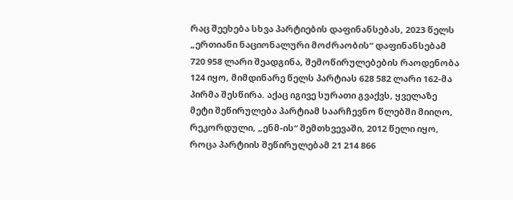რაც შეეხება სხვა პარტიების დაფინანსებას, 2023 წელს „ერთიანი ნაციონალური მოძრაობის“ დაფინანსებამ 720 958 ლარი შეადგინა, შემოწირულებების რაოდენობა 124 იყო, მიმდინარე წელს პარტიას 628 582 ლარი 162-მა პირმა შესწირა. აქაც იგივე სურათი გვაქვს, ყველაზე მეტი შეწირულება პარტიამ საარჩევნო წლებში მიიღო, რეკორდული, „ენმ-ის“ შემთხვევაში, 2012 წელი იყო, როცა პარტიის შეწირულებამ 21 214 866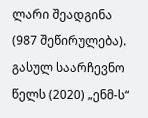ლარი შეადგინა (987 შეწირულება). გასულ საარჩევნო წელს (2020) „ენმ-ს“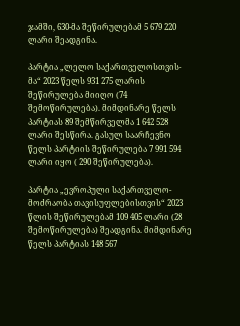ჯამში, 630-მა შეწირულებამ 5 679 220 ლარი შეადგინა.

პარტია „ლელო საქართველოსთვის-მა“ 2023 წელს 931 275 ლარის შეწირულება მიიღო (74 შემოწირულება). მიმდინარე წელს პარტიას 89 შემწირველმა 1 642 528 ლარი შესწირა. გასულ საარჩევნო წელს პარტიის შეწირულება 7 991 594 ლარი იყო ( 290 შეწირულება).

პარტია „ევროპული საქართველო-მოძრაობა თავისუფლებისთვის“ 2023 წლის შეწირულებამ 109 405 ლარი (28 შემოწირულება) შეადგინა. მიმდინარე წელს პარტიას 148 567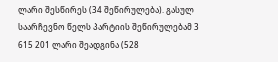ლარი შესწირეს (34 შეწირულება). გასულ საარჩევნო წელს პარტიის შეწირულებამ 3 615 201 ლარი შეადგინა (528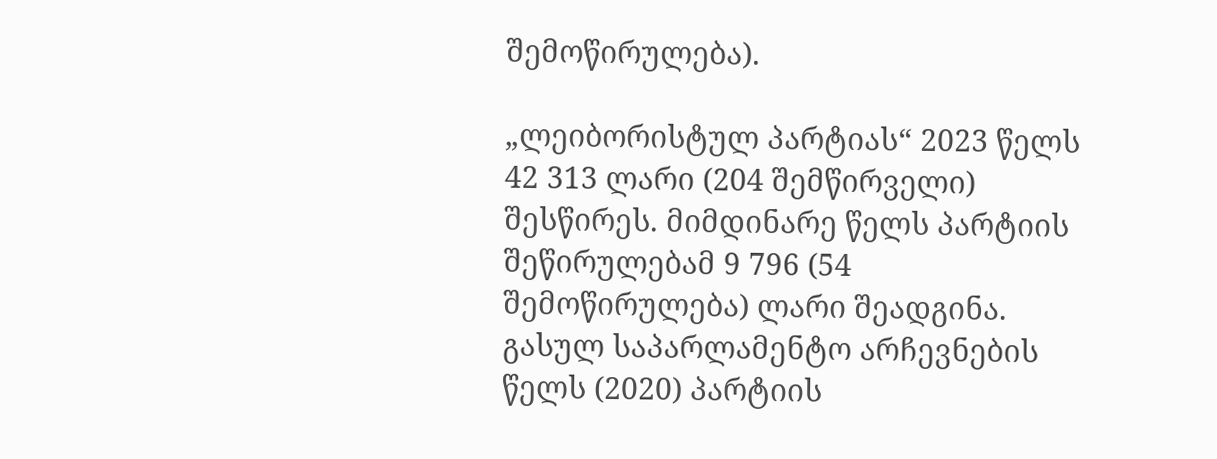შემოწირულება).

„ლეიბორისტულ პარტიას“ 2023 წელს 42 313 ლარი (204 შემწირველი) შესწირეს. მიმდინარე წელს პარტიის შეწირულებამ 9 796 (54 შემოწირულება) ლარი შეადგინა. გასულ საპარლამენტო არჩევნების წელს (2020) პარტიის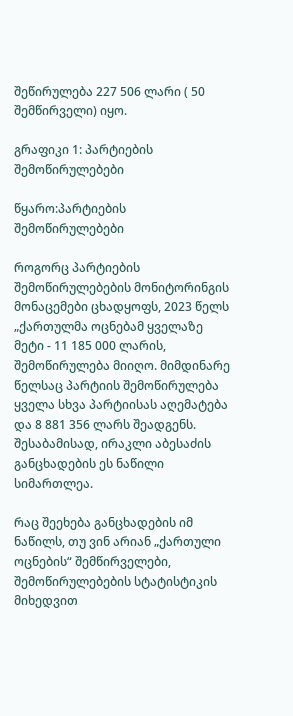შეწირულება 227 506 ლარი ( 50 შემწირველი) იყო.

გრაფიკი 1: პარტიების შემოწირულებები

წყარო:პარტიების შემოწირულებები

როგორც პარტიების შემოწირულებების მონიტორინგის მონაცემები ცხადყოფს, 2023 წელს „ქართულმა ოცნებამ ყველაზე მეტი - 11 185 000 ლარის, შემოწირულება მიიღო. მიმდინარე წელსაც პარტიის შემოწირულება ყველა სხვა პარტიისას აღემატება და 8 881 356 ლარს შეადგენს. შესაბამისად, ირაკლი აბესაძის განცხადების ეს ნაწილი სიმართლეა.

რაც შეეხება განცხადების იმ ნაწილს, თუ ვინ არიან „ქართული ოცნების“ შემწირველები, შემოწირულებების სტატისტიკის მიხედვით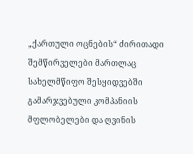„ქართული ოცნების“ ძირითადი შემწირველები მართლაც სახელმწიფო შესყიდვებში გამარჯვებული კომპანიის მფლობელები და ღვინის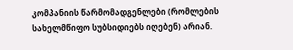კომპანიის წარმომადგენლები (რომლების სახელმწიფო სუბსიდიებს იღებენ) არიან.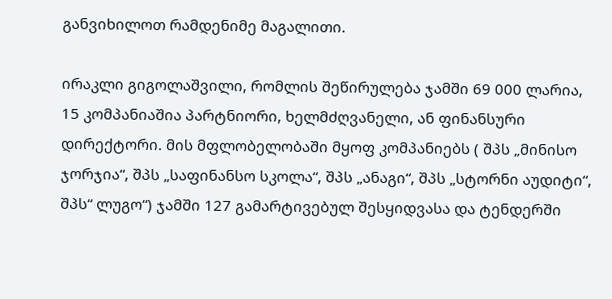განვიხილოთ რამდენიმე მაგალითი.

ირაკლი გიგოლაშვილი, რომლის შეწირულება ჯამში 69 000 ლარია, 15 კომპანიაშია პარტნიორი, ხელმძღვანელი, ან ფინანსური დირექტორი. მის მფლობელობაში მყოფ კომპანიებს ( შპს „მინისო ჯორჯია“, შპს „საფინანსო სკოლა“, შპს „ანაგი“, შპს „სტორნი აუდიტი“, შპს“ ლუგო“) ჯამში 127 გამარტივებულ შესყიდვასა და ტენდერში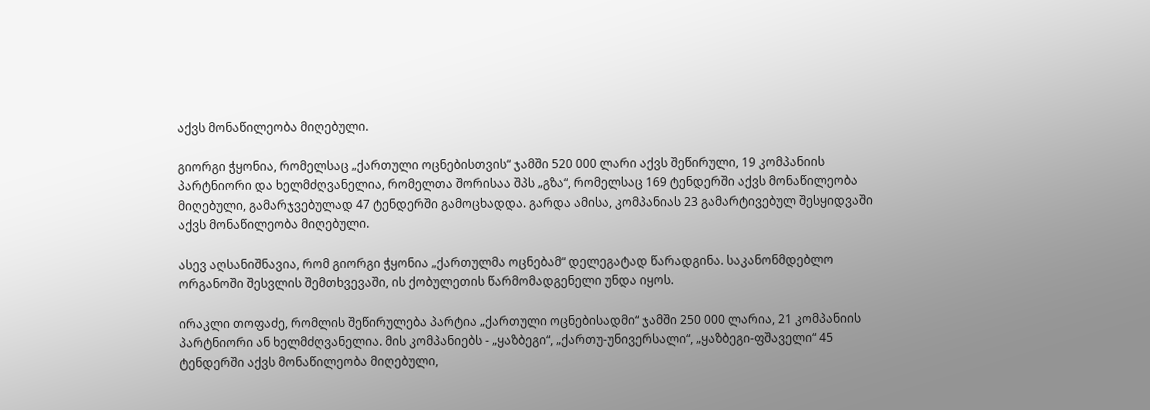აქვს მონაწილეობა მიღებული.

გიორგი ჭყონია, რომელსაც „ქართული ოცნებისთვის“ ჯამში 520 000 ლარი აქვს შეწირული, 19 კომპანიის პარტნიორი და ხელმძღვანელია, რომელთა შორისაა შპს „გზა“, რომელსაც 169 ტენდერში აქვს მონაწილეობა მიღებული, გამარჯვებულად 47 ტენდერში გამოცხადდა. გარდა ამისა, კომპანიას 23 გამარტივებულ შესყიდვაში აქვს მონაწილეობა მიღებული.

ასევ აღსანიშნავია, რომ გიორგი ჭყონია „ქართულმა ოცნებამ“ დელეგატად წარადგინა. საკანონმდებლო ორგანოში შესვლის შემთხვევაში, ის ქობულეთის წარმომადგენელი უნდა იყოს.

ირაკლი თოფაძე, რომლის შეწირულება პარტია „ქართული ოცნებისადმი“ ჯამში 250 000 ლარია, 21 კომპანიის პარტნიორი ან ხელმძღვანელია. მის კომპანიებს - „ყაზბეგი“, „ქართუ-უნივერსალი“, „ყაზბეგი-ფშაველი“ 45 ტენდერში აქვს მონაწილეობა მიღებული,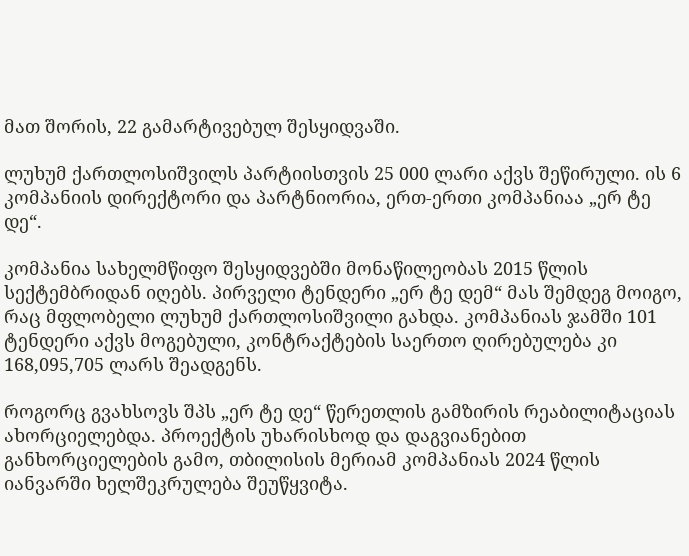მათ შორის, 22 გამარტივებულ შესყიდვაში.

ლუხუმ ქართლოსიშვილს პარტიისთვის 25 000 ლარი აქვს შეწირული. ის 6 კომპანიის დირექტორი და პარტნიორია, ერთ-ერთი კომპანიაა „ერ ტე დე“.

კომპანია სახელმწიფო შესყიდვებში მონაწილეობას 2015 წლის სექტემბრიდან იღებს. პირველი ტენდერი „ერ ტე დემ“ მას შემდეგ მოიგო, რაც მფლობელი ლუხუმ ქართლოსიშვილი გახდა. კომპანიას ჯამში 101 ტენდერი აქვს მოგებული, კონტრაქტების საერთო ღირებულება კი 168,095,705 ლარს შეადგენს.

როგორც გვახსოვს შპს „ერ ტე დე“ წერეთლის გამზირის რეაბილიტაციას ახორციელებდა. პროექტის უხარისხოდ და დაგვიანებით განხორციელების გამო, თბილისის მერიამ კომპანიას 2024 წლის იანვარში ხელშეკრულება შეუწყვიტა.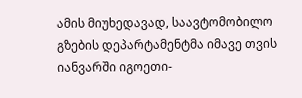ამის მიუხედავად, საავტომობილო გზების დეპარტამენტმა იმავე თვის იანვარში იგოეთი-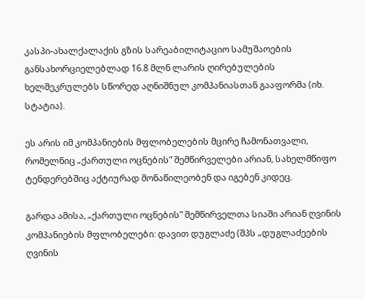კასპი-ახალქალაქის გზის სარეაბილიტაციო სამუშაოების განსახორციელებლად 16.8 მლნ ლარის ღირებულების ხელშეკრულებს სწორედ აღნიშნულ კომპანიასთან გააფორმა (იხ. სტატია).

ეს არის იმ კომპანიების მფლობელების მცირე ჩამონათვალი, რომელნიც „ქართული ოცნების“ შემწირველები არიან, სახელმწიფო ტენდერებშიც აქტიურად მონაწილეობენ და იგებენ კიდეც.

გარდა ამისა, „ქართული ოცნების“ შემწირველთა სიაში არიან ღვინის კომპანიების მფლობელები: დავით დუგლაძე (შპს „დუგლაძეების ღვინის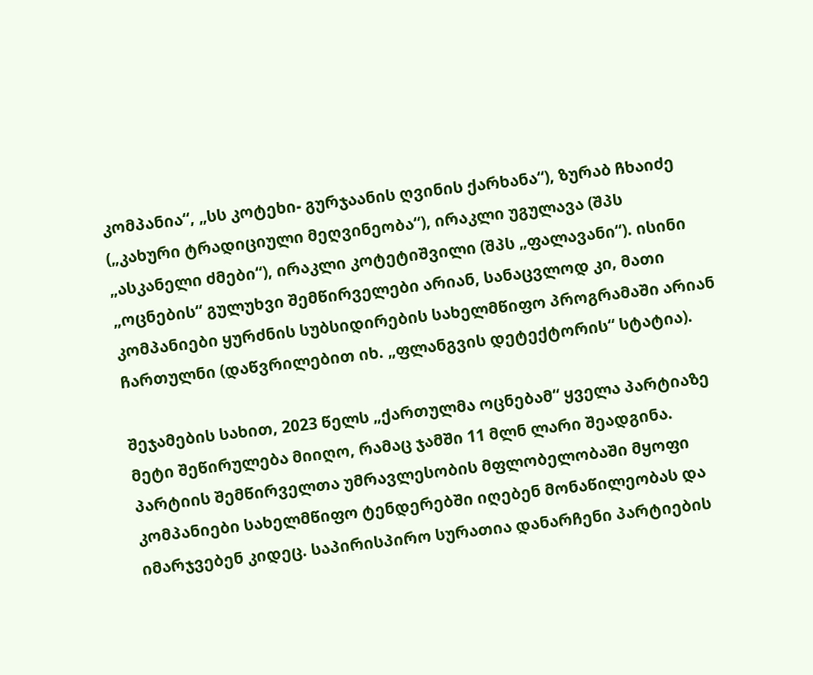კომპანია“, „სს კოტეხი- გურჯაანის ღვინის ქარხანა“), ზურაბ ჩხაიძე („კახური ტრადიციული მეღვინეობა“), ირაკლი უგულავა (შპს „ასკანელი ძმები“), ირაკლი კოტეტიშვილი (შპს „ფალავანი“). ისინი „ოცნების“ გულუხვი შემწირველები არიან, სანაცვლოდ კი, მათი კომპანიები ყურძნის სუბსიდირების სახელმწიფო პროგრამაში არიან ჩართულნი (დაწვრილებით იხ. „ფლანგვის დეტექტორის“ სტატია).

შეჯამების სახით, 2023 წელს „ქართულმა ოცნებამ“ ყველა პარტიაზე მეტი შეწირულება მიიღო, რამაც ჯამში 11 მლნ ლარი შეადგინა. პარტიის შემწირველთა უმრავლესობის მფლობელობაში მყოფი კომპანიები სახელმწიფო ტენდერებში იღებენ მონაწილეობას და იმარჯვებენ კიდეც. საპირისპირო სურათია დანარჩენი პარტიების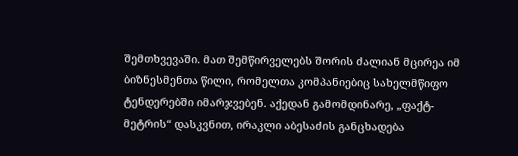შემთხვევაში. მათ შემწირველებს შორის ძალიან მცირეა იმ ბიზნესმენთა წილი, რომელთა კომპანიებიც სახელმწიფო ტენდერებში იმარჯვებენ. აქედან გამომდინარე, „ფაქტ-მეტრის“ დასკვნით, ირაკლი აბესაძის განცხადება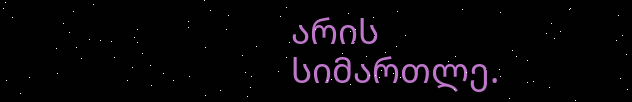არის სიმართლე.